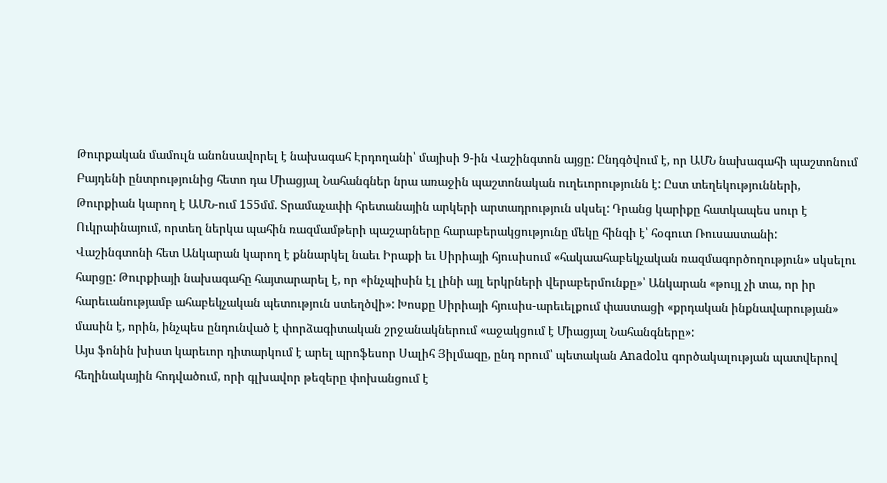Թուրքական մամուլն անոնսավորել է նախագահ Էրդողանի՝ մայիսի 9-ին Վաշինգտոն այցը: Ընդգծվում է, որ ԱՄՆ նախագահի պաշտոնում Բայդենի ընտրությունից հետո դա Միացյալ Նահանգներ նրա առաջին պաշտոնական ուղեւորությունն է: Ըստ տեղեկությունների, Թուրքիան կարող է ԱՄՆ-ում 155մմ. Տրամաչափի հրետանային արկերի արտադրություն սկսել: Դրանց կարիքը հատկապես սուր է Ուկրաինայում, որտեղ ներկա պահին ռազմամթերի պաշարները հարաբերակցությունը մեկը հինգի է՝ հօգուտ Ռուսաստանի:
Վաշինգտոնի հետ Անկարան կարող է քննարկել նաեւ Իրաքի եւ Սիրիայի հյուսիսում «հակաահաբեկչական ռազմագործողություն» սկսելու հարցը: Թուրքիայի նախագահը հայտարարել է, որ «ինչպիսին էլ լինի այլ երկրների վերաբերմունքը»՝ Անկարան «թույլ չի տա, որ իր հարեւանությամբ ահաբեկչական պետություն ստեղծվի»: Խոսքը Սիրիայի հյուսիս-արեւելքում փաստացի «քրդական ինքնավարության» մասին է, որին, ինչպես ընդունված է փորձագիտական շրջանակներում «աջակցում է Միացյալ Նահանգները»:
Այս ֆոնին խիստ կարեւոր դիտարկում է արել պրոֆեսոր Սալիհ Յիլմազը, ընդ որում՝ պետական Anadolu գործակալության պատվերով հեղինակային հոդվածում, որի գլխավոր թեզերը փոխանցում է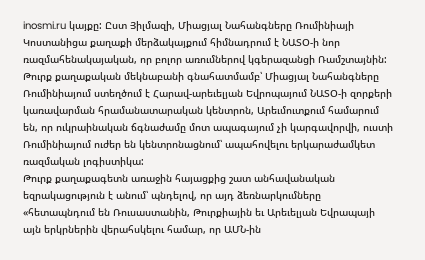inosmi.ru կայքը: Ըստ Յիլմազի, Միացյալ Նահանգները Ռումինիայի Կոստանիցա քաղաքի մերձակայքում հիմնադրում է ՆԱՏՕ-ի նոր ռազմահենակայական, որ բոլոր առումներով կգերազանցի Ռամշտայնին: Թուրք քաղաքական մեկնաբանի գնահատմամբ՝ Միացյալ Նահանգները Ռումինիայում ստեղծում է Հարավ-արեւելյան Եվրոպայում ՆԱՏՕ-ի զորքերի կառավարման հրամանատարական կենտրոն, Արեւմուտքում համարում են, որ ուկրաինական ճգնաժամը մոտ ապագայում չի կարգավորվի, ուստի Ռումինիայում ուժեր են կենտրոնացնում՝ ապահովելու երկարաժամկետ ռազմական լոգիստիկա:
Թուրք քաղաքագետն առաջին հայացքից շատ անհավանական եզրակացություն է անում՝ պնդելով, որ այդ ձեռնարկումները «հետապնդում են Ռուսաստանին, Թուրքիային եւ Արեւելյան Եվրապայի այն երկրներին վերահսկելու համար, որ ԱՄՆ-ին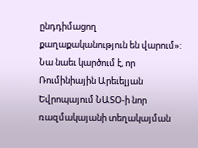ընդդիմացող քաղաքականություն են վարում»: Նա նաեւ կարծում է, որ Ռումինիային Արեւելյան Եվրոպայում ՆԱՏՕ-ի նոր ռազմակայանի տեղակայման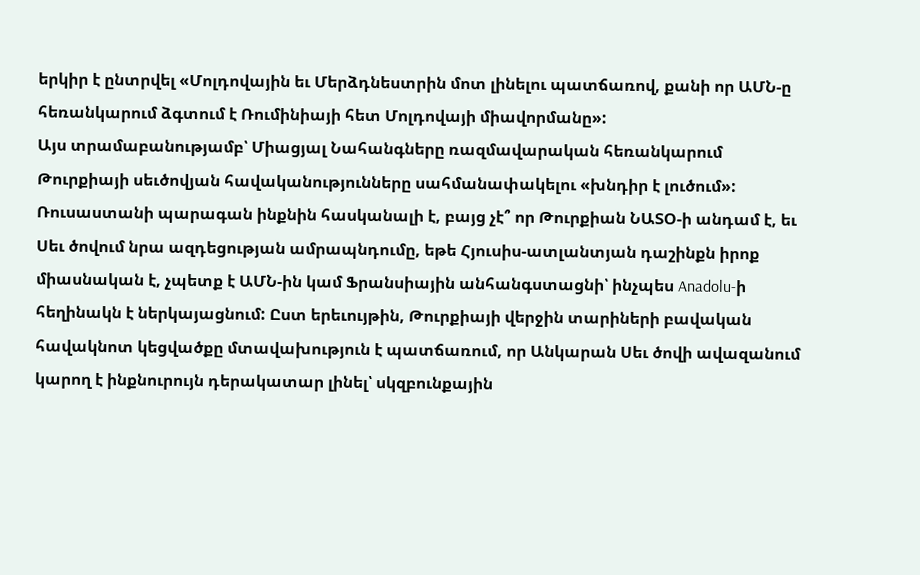երկիր է ընտրվել «Մոլդովային եւ Մերձդնեստրին մոտ լինելու պատճառով, քանի որ ԱՄՆ-ը հեռանկարում ձգտում է Ռումինիայի հետ Մոլդովայի միավորմանը»:
Այս տրամաբանությամբ՝ Միացյալ Նահանգները ռազմավարական հեռանկարում Թուրքիայի սեւծովյան հավականությունները սահմանափակելու «խնդիր է լուծում»: Ռուսաստանի պարագան ինքնին հասկանալի է, բայց չէ՞ որ Թուրքիան ՆԱՏՕ-ի անդամ է, եւ Սեւ ծովում նրա ազդեցության ամրապնդումը, եթե Հյուսիս-ատլանտյան դաշինքն իրոք միասնական է, չպետք է ԱՄՆ-ին կամ Ֆրանսիային անհանգստացնի՝ ինչպես Anadolu-ի հեղինակն է ներկայացնում: Ըստ երեւույթին, Թուրքիայի վերջին տարիների բավական հավակնոտ կեցվածքը մտավախություն է պատճառում, որ Անկարան Սեւ ծովի ավազանում կարող է ինքնուրույն դերակատար լինել՝ սկզբունքային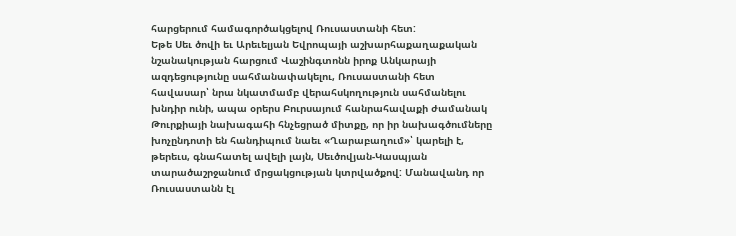հարցերում համագործակցելով Ռուսաստանի հետ:
Եթե Սեւ ծովի եւ Արեւելյան Եվրոպայի աշխարհաքաղաքական նշանակության հարցում Վաշինգտոնն իրոք Անկարայի ազդեցությունը սահմանափակելու, Ռուսաստանի հետ հավասար՝ նրա նկատմամբ վերահսկողություն սահմանելու խնդիր ունի, ապա օրերս Բուրսայում հանրահավաքի ժամանակ Թուրքիայի նախագահի հնչեցրած միտքը, որ իր նախագծումները խոչընդոտի են հանդիպում նաեւ «Ղարաբաղում»՝ կարելի է, թերեւս, գնահատել ավելի լայն, Սեւծովյան-Կասպյան տարածաշրջանում մրցակցության կտրվածքով: Մանավանդ որ Ռուսաստանն էլ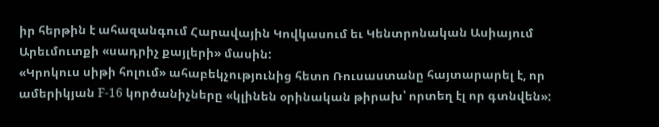իր հերթին է ահազանգում Հարավային Կովկասում եւ Կենտրոնական Ասիայում Արեւմուտքի «սադրիչ քայլերի» մասին:
«Կրոկուս սիթի հոլում» ահաբեկչությունից հետո Ռուսաստանը հայտարարել է, որ ամերիկյան F-16 կործանիչները «կլինեն օրինական թիրախ՝ որտեղ էլ որ գտնվեն»: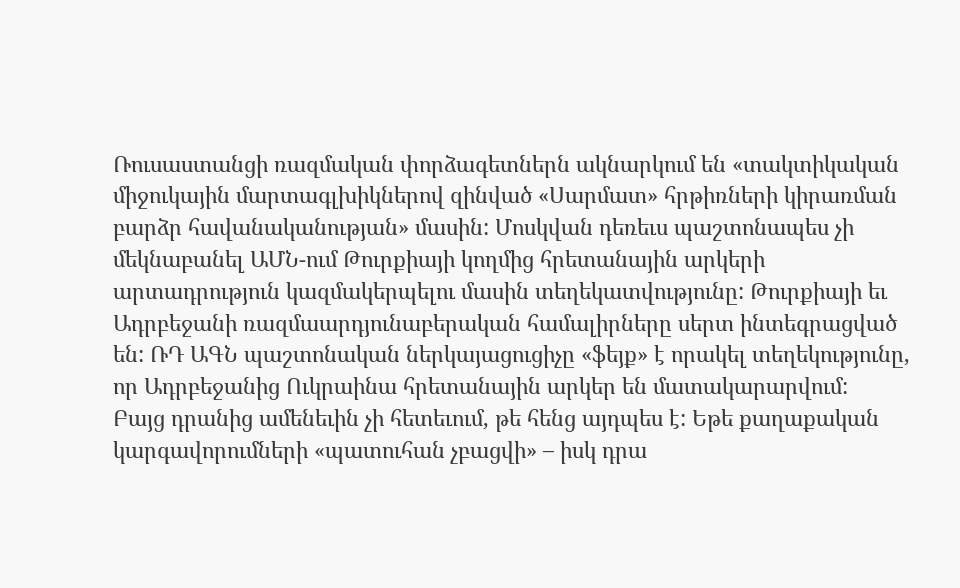Ռուսաստանցի ռազմական փորձագետներն ակնարկում են «տակտիկական միջուկային մարտագլխիկներով զինված «Սարմատ» հրթիռների կիրառման բարձր հավանականության» մասին: Մոսկվան դեռեւս պաշտոնապես չի մեկնաբանել ԱՄՆ-ում Թուրքիայի կողմից հրետանային արկերի արտադրություն կազմակերպելու մասին տեղեկատվությունը: Թուրքիայի եւ Ադրբեջանի ռազմաարդյունաբերական համալիրները սերտ ինտեգրացված են: ՌԴ ԱԳՆ պաշտոնական ներկայացուցիչը «ֆեյք» է որակել տեղեկությունը, որ Ադրբեջանից Ուկրաինա հրետանային արկեր են մատակարարվում:
Բայց դրանից ամենեւին չի հետեւում, թե հենց այդպես է: Եթե քաղաքական կարգավորումների «պատուհան չբացվի» – իսկ դրա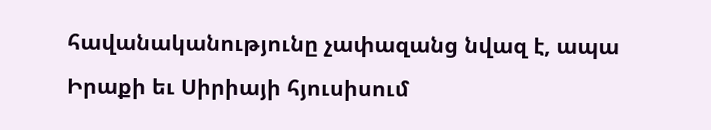հավանականությունը չափազանց նվազ է, ապա Իրաքի եւ Սիրիայի հյուսիսում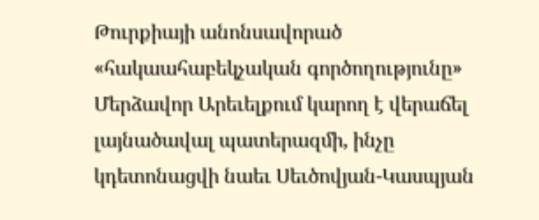Թուրքիայի անոնսավորած «հակաահաբեկչական գործողությունը» Մերձավոր Արեւելքում կարող է վերաճել լայնածավալ պատերազմի, ինչը կդետոնացվի նաեւ Սեւծովյան-Կասպյան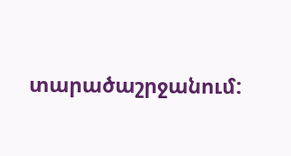տարածաշրջանում: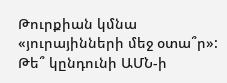Թուրքիան կմնա «յուրայինների մեջ օտա՞ր»: Թե՞ կընդունի ԱՄՆ-ի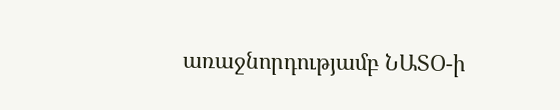առաջնորդությամբ ՆԱՏՕ-ի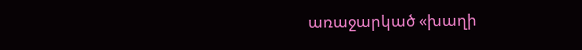առաջարկած «խաղի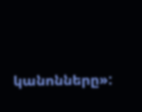կանոնները»: